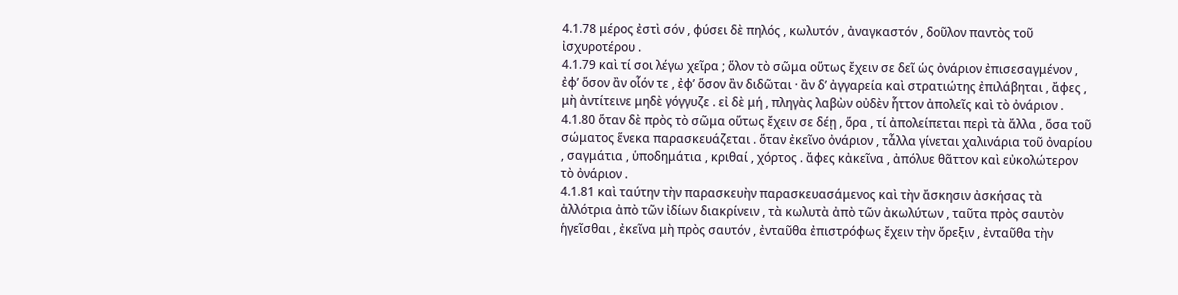4.1.78 μέρος ἐστὶ σόν , φύσει δὲ πηλός , κωλυτόν , ἀναγκαστόν , δοῦλον παντὸς τοῦ ἰσχυροτέρου .
4.1.79 καὶ τί σοι λέγω χεῖρα ; ὅλον τὸ σῶμα οὕτως ἔχειν σε δεῖ ὡς ὀνάριον ἐπισεσαγμένον , ἐφʹ ὅσον ἂν οἷόν τε , ἐφʹ ὅσον ἂν διδῶται · ἂν δʹ ἀγγαρεία καὶ στρατιώτης ἐπιλάβηται , ἄφες , μὴ ἀντίτεινε μηδὲ γόγγυζε . εἰ δὲ μή , πληγὰς λαβὼν οὐδὲν ἧττον ἀπολεῖς καὶ τὸ ὀνάριον .
4.1.80 ὅταν δὲ πρὸς τὸ σῶμα οὕτως ἔχειν σε δέῃ , ὅρα , τί ἀπολείπεται περὶ τὰ ἄλλα , ὅσα τοῦ σώματος ἕνεκα παρασκευάζεται . ὅταν ἐκεῖνο ὀνάριον , τἆλλα γίνεται χαλινάρια τοῦ ὀναρίου , σαγμάτια , ὑποδημάτια , κριθαί , χόρτος . ἄφες κἀκεῖνα , ἀπόλυε θᾶττον καὶ εὐκολώτερον τὸ ὀνάριον .
4.1.81 καὶ ταύτην τὴν παρασκευὴν παρασκευασάμενος καὶ τὴν ἄσκησιν ἀσκήσας τὰ ἀλλότρια ἀπὸ τῶν ἰδίων διακρίνειν , τὰ κωλυτὰ ἀπὸ τῶν ἀκωλύτων , ταῦτα πρὸς σαυτὸν ἡγεῖσθαι , ἐκεῖνα μὴ πρὸς σαυτόν , ἐνταῦθα ἐπιστρόφως ἔχειν τὴν ὄρεξιν , ἐνταῦθα τὴν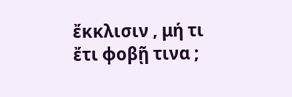ἔκκλισιν , μή τι ἔτι φοβῇ τινα ;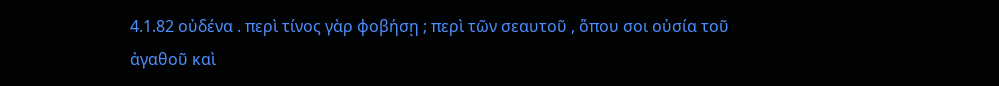4.1.82 οὐδένα . περὶ τίνος γὰρ φοβήσῃ ; περὶ τῶν σεαυτοῦ , ὅπου σοι οὐσία τοῦ ἀγαθοῦ καὶ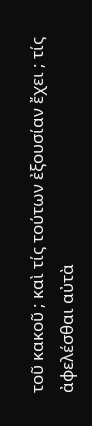τοῦ κακοῦ ; καὶ τίς τούτων ἐξουσίαν ἔχει ; τίς ἀφελέσθαι αὐτὰ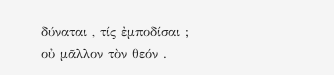δύναται , τίς ἐμποδίσαι ; οὐ μᾶλλον τὸν θεόν .